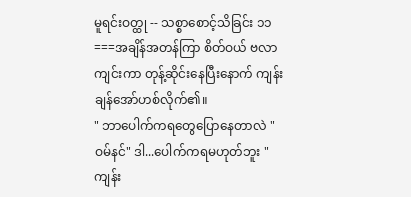မူရင်းဝတ္ထု -- သစ္စာစောင့်သိခြင်း ၁၁
===အချိန်အတန်ကြာ စိတ်ဝယ် ဗလာကျင်းကာ တုန့်ဆိုင်းနေပြီးနောက် ကျန်းချန်အော်ဟစ်လိုက်၏။
" ဘာပေါက်ကရတွေပြောနေတာလဲ "ဝမ်နင်" ဒါ...ပေါက်ကရမဟုတ်ဘူး "
ကျန်း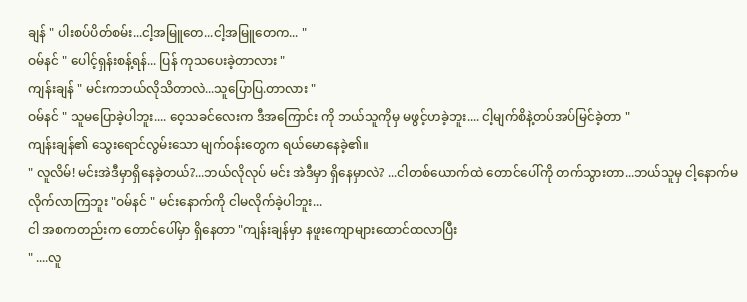ချန် " ပါးစပ်ပိတ်စမ်း...ငါ့အမြူတေ...ငါ့အမြူတေက... "
ဝမ်နင် " ပေါင့်ရှန်းစန့်ရန်... ပြန် ကုသပေးခဲ့တာလား "
ကျန်းချန် " မင်းကဘယ်လိုသိတာလဲ...သူပြောပြ.တာလား "
ဝမ်နင် " သူမပြောခဲ့ပါဘူး.... ဝေ့သခင်လေးက ဒီအကြောင်း ကို ဘယ်သူကိုမှ မဖွင့်ဟခဲ့ဘူး.... ငါ့မျက်စိနဲ့တပ်အပ်မြင်ခဲ့တာ "
ကျန်းချန်၏ သွေးရောင်လွမ်းသော မျက်ဝန်းတွေက ရယ်မောနေခဲ့၏။
" လူလိမ်! မင်းအဲဒီမှာရှိနေခဲ့တယ်?...ဘယ်လိုလုပ် မင်း အဲဒီမှာ ရှိနေမှာလဲ? ...ငါတစ်ယောက်ထဲ တောင်ပေါ်ကို တက်သွားတာ...ဘယ်သူမှ ငါ့နောက်မလိုက်လာကြဘူး "ဝမ်နင် " မင်းနောက်ကို ငါမလိုက်ခဲ့ပါဘူး...
ငါ အစကတည်းက တောင်ပေါ်မှာ ရှိနေတာ "ကျန်းချန်မှာ နဖူးကျောများထောင်ထလာပြီး
" ....လူ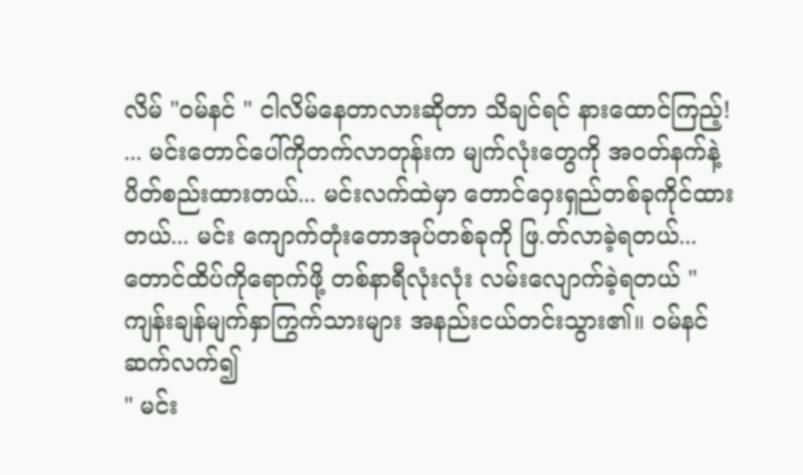လိမ် "ဝမ်နင် " ငါလိမ်နေတာလားဆိုတာ သိချင်ရင် နားထောင်ကြည့်! ... မင်းတောင်ပေါ်ကိုတက်လာတုန်းက မျက်လုံးတွေကို အဝတ်နက်နဲ့ ပိတ်စည်းထားတယ်... မင်းလက်ထဲမှာ တောင်ဝှေးရှည်တစ်ခုကိုင်ထားတယ်... မင်း ကျောက်တုံးတောအုပ်တစ်ခုကို ဖြ.တ်လာခဲ့ရတယ်...တောင်ထိပ်ကိုရောက်ဖို့ တစ်နာရီလုံးလုံး လမ်းလျောက်ခဲ့ရတယ် "
ကျန်းချန်မျက်နှာကြွက်သားများ အနည်းငယ်တင်းသွား၏။ ဝမ်နင်ဆက်လက်၍
" မင်း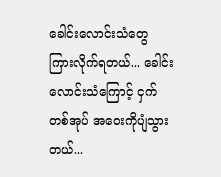ခေါင်းလောင်းသံတွေ ကြားလိုက်ရတယ်... ခေါင်းလောင်းသံကြောင့် ငှက်တစ်အုပ် အဝေးကိုပျံသွားတယ်...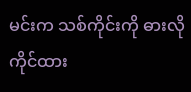မင်းက သစ်ကိုင်းကို ဓားလိုကိုင်ထား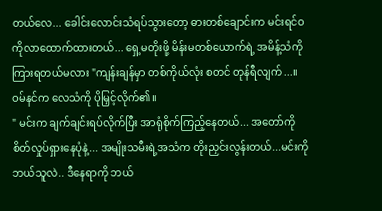တယ်လေ... ခေါင်းလောင်းသံရပ်သွားတော့ ဓားတစ်ချောင်းက မင်းရင်ဝကိုလာထောက်ထားတယ်... ရှေ့မတိုးဖို့ မိန်းမတစ်ယောက်ရဲ့ အမိန့်သံကို ကြားရတယ်မလား "ကျန်းချန်မှာ တစ်ကိုယ်လုံး စတင် တုန်ရီလျက်...။
ဝမ်နင်က လေသံကို ပိုမြှင့်လိုက်၏။
" မင်းက ချက်ချင်းရပ်လိုက်ပြီး အာရုံစိုက်ကြည့်နေတယ်... အတော်ကိုစိတ်လှုပ်ရှားနေပုံနဲ့... အမျိုးသမီးရဲ့အသံက တိုးညှင်းလွန်းတယ်...မင်းကို ဘယ်သူလဲ.. ဒီနေရာကို ဘယ်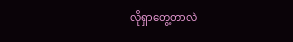လိုရှာတွေ့တာလဲ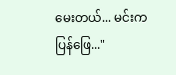မေးတယ်... မင်းကပြန်ဖြေ..."